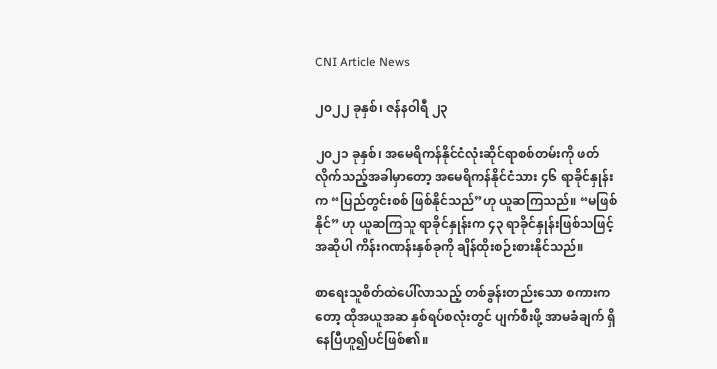CNI Article News

၂၀၂၂ ခုနှစ်၊ ဇန်နဝါရီ ၂၃

၂၀၂၁ ခုနှစ်၊ အမေရိကန်နိုင်ငံလုံးဆိုင်ရာစစ်တမ်းကို ဖတ်လိုက်သည့်အခါမှာတော့ အမေရိကန်နိုင်ငံသား ၄၆ ရာခိုင်နှုန်းက “ပြည်တွင်းစစ် ဖြစ်နိုင်သည်”ဟု ယူဆကြသည်။ “မဖြစ်နိုင်” ဟု ယူဆကြသူ ရာခိုင်နှုန်းက ၄၃ ရာခိုင်နှုန်းဖြစ်သဖြင့် အဆိုပါ ကိန်းဂဏန်းနှစ်ခုကို ချိန်ထိုးစဉ်းစားနိုင်သည်။

စာရေးသူစိတ်ထဲပေါ်လာသည့် တစ်ခွန်းတည်းသော စကားကတော့ ထိုအယူအဆ နှစ်ရပ်စလုံးတွင် ပျက်စီးဖို့ အာမခံချက် ရှိနေပြီဟူ၍ပင်ဖြစ်၏။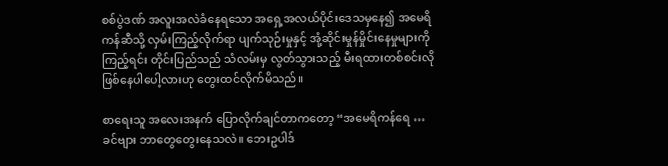စစ်ပွဲဒဏ် အလူးအလဲခံနေရသော အရှေ့အလယ်ပိုင်းဒေသမှနေ၍ အမေရိကန်ဆီသို့ လှမ်းကြည့်လိုက်ရာ ပျက်သုဉ်းမှုနှင့် အုံ့ဆိုင်းမှုန်မှိုင်းနေမှုများကို ကြည့်ရင်း တိုင်းပြည်သည် သံလမ်းမှ လွတ်သွားသည့် မီးရထားတစ်စင်းလို ဖြစ်နေပါပေါ့လားဟု တွေးထင်လိုက်မိသည်။

စာရေးသူ အလေးအနက် ပြောလိုက်ချင်တာကတော့ “အမေရိကန်ရေ … ခင်ဗျား ဘာတွေတွေးနေသလဲ။ ဘေးဥပါဒ်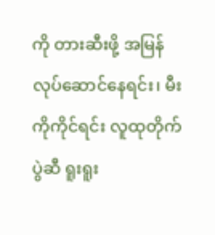ကို တားဆီးဖို့ အမြန်လုပ်ဆောင်နေရင်း၊ မီးကိုကိုင်ရင်း လူထုတိုက်ပွဲဆီ ရူးရူး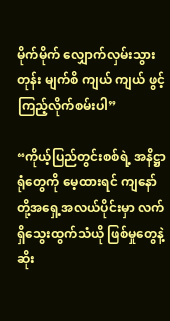မိုက်မိုက် လျှောက်လှမ်းသွားတုန်း မျက်စိ ကျယ် ကျယ် ဖွင့်ကြည့်လိုက်စမ်းပါ”

“ကိုယ့်ပြည်တွင်းစစ်ရဲ့ အနိဋ္ဌာရုံတွေကို မေ့ထားရင် ကျနော်တို့အရှေ့အလယ်ပိုင်းမှာ လက်ရှိသွေးထွက်သံယို ဖြစ်မှုတွေနဲ့ ဆိုး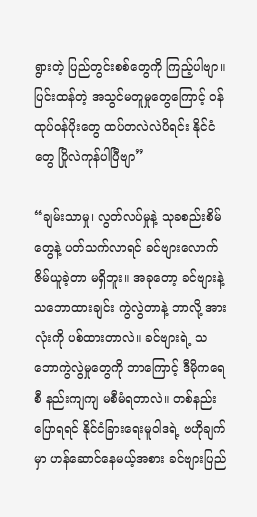ရွားတဲ့ ပြည်တွင်းစစ်တွေကို ကြည့်ပါဗျာ။ ပြင်းထန်တဲ့ အသွင်မတူမှုတွေကြောင့် ဝန်ထုပ်ဝန်ပိုးတွေ ထပ်တလဲလဲပိရင်း နိုင်ငံတွေ ပြိုလဲကုန်ပါပြီဗျာ”

“ချမ်းသာမှု၊ လွတ်လပ်မှုနဲ့ သုခစည်းစိမ်တွေနဲ့ ပတ်သက်လာရင် ခင်ဗျားလောက် ဇိမ်ယူခဲ့တာ မရှိဘူး။ အခုတော့ ခင်ဗျားနဲ့ သဘောထားချင်း ကွဲလွဲတာနဲ့ ဘာလို့ အားလုံးကို ပစ်ထားတာလဲ။ ခင်ဗျားရဲ့ သဘောကွဲလွဲမှုတွေကို ဘာကြောင့် ဒီမိုကရေစီ နည်းကျကျ မစီမံရတာလဲ။ တစ်နည်းပြောရရင် နိုင်ငံခြားရေးမူဝါဒရဲ့ ဗဟိုချက်မှာ ဟန်ဆောင်နေမယ့်အစား ခင်ဗျားပြည်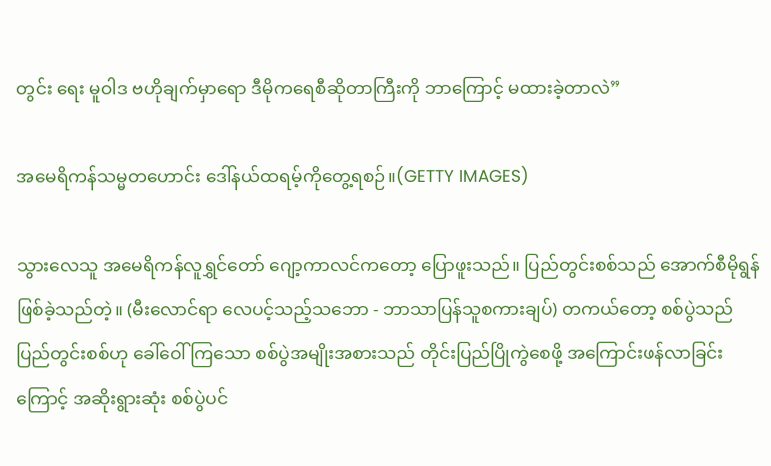တွင်း ရေး မူဝါဒ ဗဟိုချက်မှာရော ဒီမိုကရေစီဆိုတာကြီးကို ဘာကြောင့် မထားခဲ့တာလဲ”

အမေရိကန်သမ္မတဟောင်း ဒေါ်နယ်ထရမ့်ကိုတွေ့ရစဉ်။(GETTY IMAGES)

သွားလေသူ အမေရိကန်လူရွှင်တော် ဂျော့ကာလင်ကတော့ ပြောဖူးသည်။ ပြည်တွင်းစစ်သည် အောက်စီမိုရွန် ဖြစ်ခဲ့သည်တဲ့။ (မီးလောင်ရာ လေပင့်သည့်သဘော - ဘာသာပြန်သူစကားချပ်) တကယ်တော့ စစ်ပွဲသည် ပြည်တွင်းစစ်ဟု ခေါ်ဝေါ်ကြသော စစ်ပွဲအမျိုးအစားသည် တိုင်းပြည်ပြိုကွဲစေဖို့ အကြောင်းဖန်လာခြင်းကြောင့် အဆိုးရွားဆုံး စစ်ပွဲပင်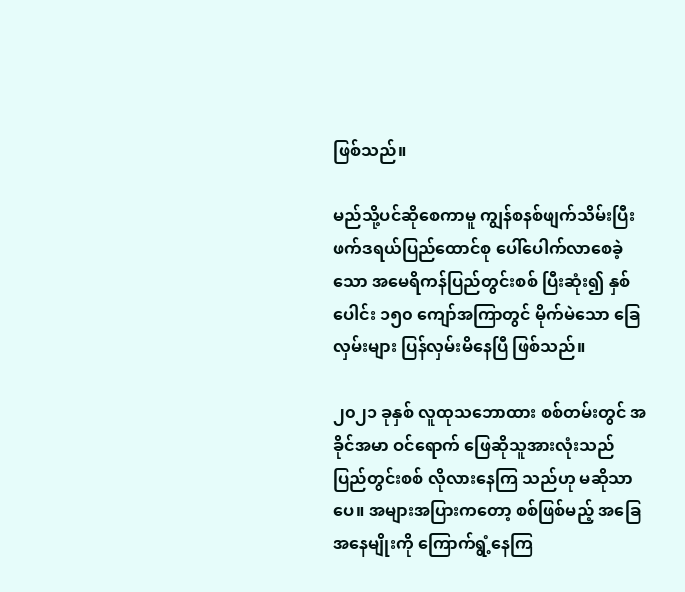ဖြစ်သည်။

မည်သို့ပင်ဆိုစေကာမူ ကျွန်စနစ်ဖျက်သိမ်းပြီး ဖက်ဒရယ်ပြည်ထောင်စု ပေါ်ပေါက်လာစေခဲ့သော အမေရိကန်ပြည်တွင်းစစ် ပြီးဆုံး၍ နှစ်ပေါင်း ၁၅၀ ကျော်အကြာတွင် မိုက်မဲသော ခြေလှမ်းများ ပြန်လှမ်းမိနေပြီ ဖြစ်သည်။

၂၀၂၁ ခုနှစ် လူထုသဘောထား စစ်တမ်းတွင် အခိုင်အမာ ဝင်ရောက် ဖြေဆိုသူအားလုံးသည် ပြည်တွင်းစစ် လိုလားနေကြ သည်ဟု မဆိုသာပေ။ အများအပြားကတော့ စစ်ဖြစ်မည့် အခြေအနေမျိုးကို ကြောက်ရွံ့နေကြ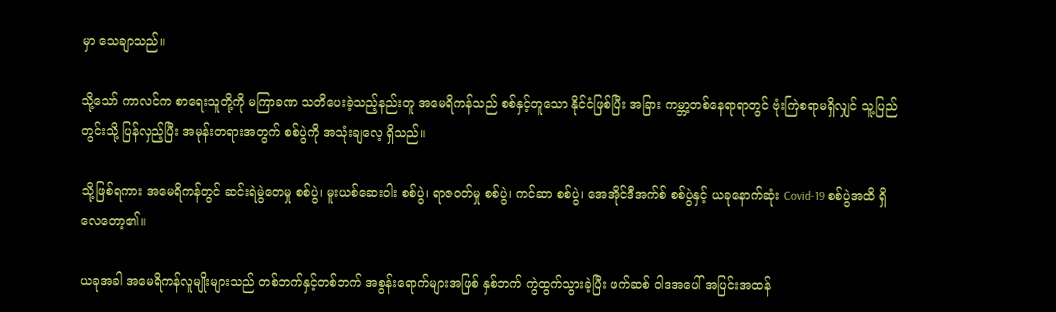မှာ သေချာသည်။

သို့သော် ကာလင်က စာရေးသူတို့ကို မကြာခဏ သတိပေးခဲ့သည့်နည်းတူ အမေရိကန်သည် စစ်နှင့်တူသော နိုင်ငံဖြစ်ပြီး အခြား ကမ္ဘာ့တစ်နေရာရာတွင် ဗုံးကြဲစရာမရှိလျှင် သူ့ပြည်တွင်းသို့ ပြန်လှည့်ပြီး အမုန်းတရားအတွက် စစ်ပွဲကို အသုံးချလေ့ ရှိသည်။

သို့ဖြစ်ရကား အမေရိကန်တွင် ဆင်းရဲမွဲတေမှု စစ်ပွဲ၊ မူးယစ်ဆေးဝါး စစ်ပွဲ၊ ရာဇဝတ်မှု စစ်ပွဲ၊ ကင်ဆာ စစ်ပွဲ၊ အေအိုင်ဒီအက်စ် စစ်ပွဲနှင့် ယခုနောက်ဆုံး Covid-19 စစ်ပွဲအထိ ရှိလေတော့၏။

ယခုအခါ အမေရိကန်လူမျိုးများသည် တစ်ဘက်နှင့်တစ်ဘက် အစွန်းရောက်များအဖြစ် နှစ်ဘက် ကွဲထွက်သွားခဲ့ပြီး ဖက်ဆစ် ဝါဒအပေါ် အပြင်းအထန်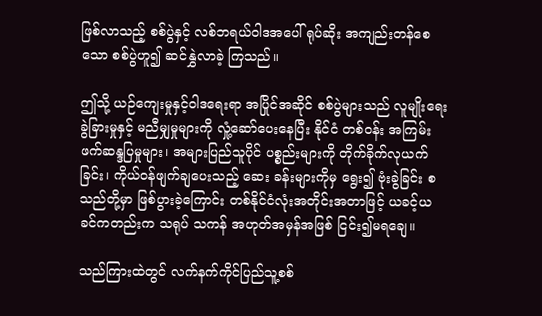ဖြစ်လာသည့် စစ်ပွဲနှင့် လစ်ဘရယ်ဝါဒအပေါ် ရုပ်ဆိုး အကျည်းတန်စေသော စစ်ပွဲဟူ၍ ဆင်နွှဲလာခဲ့ ကြသည်။

ဤသို့ ယဉ်ကျေးမှုနှင့်ဝါဒရေးရာ အပြိုင်အဆိုင် စစ်ပွဲများသည် လူမျိုးရေးခွဲခြားမှုနှင့် မညီမျှမှုများကို လှုံ့ဆော်ပေးနေပြီး နိုင်ငံ တစ်ဝန်း အကြမ်းဖက်ဆန္ဒပြမှုများ၊ အများပြည်သူပိုင် ပစ္စည်းများကို တိုက်ခိုက်လုယက်ခြင်း၊ ကိုယ်ဝန်ဖျက်ချပေးသည့် ဆေး ခန်းများကိုမှ ရွေး၍ ဗုံးခွဲခြင်း စသည်တို့မှာ ဖြစ်ပွားခဲ့ကြောင်း တစ်နိုင်ငံလုံးအတိုင်းအတာဖြင့် ယခင့်ယခင်ကတည်းက သရုပ် သကန် အဟုတ်အမှန်အဖြစ် ငြင်း၍မရချေ။

သည်ကြားထဲတွင် လက်နက်ကိုင်ပြည်သူ့စစ်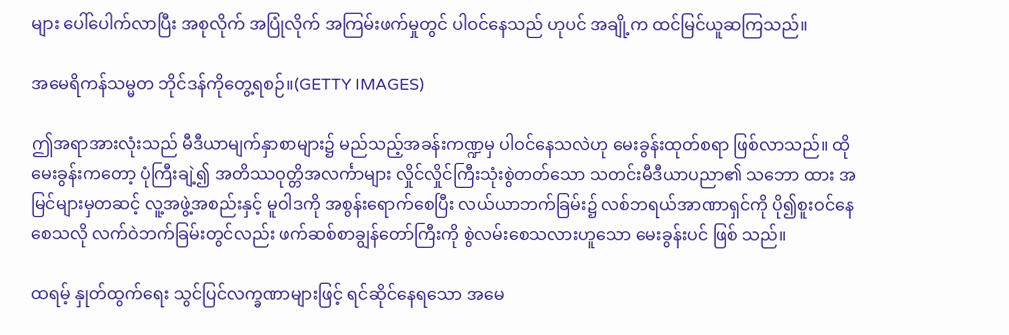များ ပေါ်ပေါက်လာပြီး အစုလိုက် အပြုံလိုက် အကြမ်းဖက်မှုတွင် ပါဝင်နေသည် ဟုပင် အချို့က ထင်မြင်ယူဆကြသည်။

အမေရိကန်သမ္မတ ဘိုင်ဒန်ကိုတွေ့ရစဉ်။(GETTY IMAGES)

ဤအရာအားလုံးသည် မီဒီယာမျက်နှာစာများ၌ မည်သည့်အခန်းကဏ္ဍမှ ပါဝင်နေသလဲဟု မေးခွန်းထုတ်စရာ ဖြစ်လာသည်။ ထိုမေးခွန်းကတော့ ပုံကြီးချဲ့၍ အတိဿဝုတ္တိအလင်္ကာများ လှိုင်လှိုင်ကြီးသုံးစွဲတတ်သော သတင်းမီဒီယာပညာ၏ သဘော ထား အမြင်များမှတဆင့် လူ့အဖွဲ့အစည်းနှင့် မူဝါဒကို အစွန်းရောက်စေပြီး လယ်ယာဘက်ခြမ်း၌ လစ်ဘရယ်အာဏာရှင်ကို ပို၍စူးဝင်နေစေသလို လက်ဝဲဘက်ခြမ်းတွင်လည်း ဖက်ဆစ်စာချွန်တော်ကြီးကို စွဲလမ်းစေသလားဟူသော မေးခွန်းပင် ဖြစ် သည်။

ထရမ့် နှုတ်ထွက်ရေး သွင်ပြင်လက္ခဏာများဖြင့် ရင်ဆိုင်နေရသော အမေ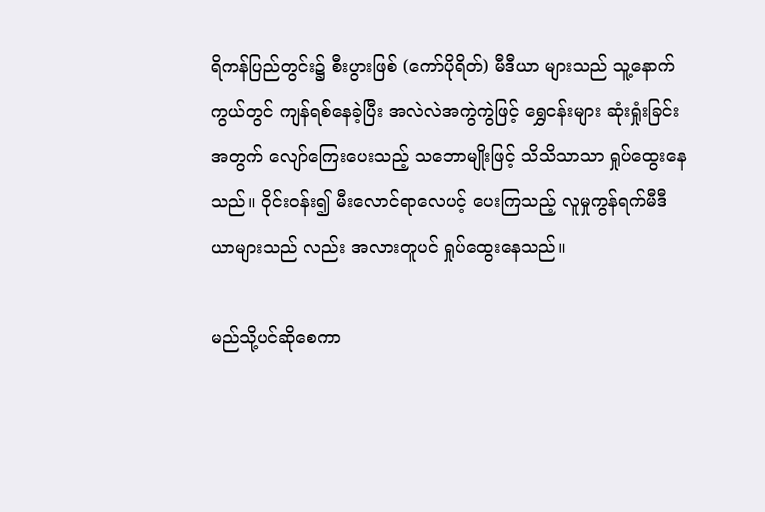ရိကန်ပြည်တွင်း၌ စီးပွားဖြစ် (ကော်ပိုရိတ်) မီဒီယာ များသည် သူ့နောက်ကွယ်တွင် ကျန်ရစ်နေခဲ့ပြီး အလဲလဲအကွဲကွဲဖြင့် ရွှေငန်းများ ဆုံးရှုံးခြင်းအတွက် လျော်ကြေးပေးသည့် သဘောမျိုးဖြင့် သိသိသာသာ ရှုပ်ထွေးနေသည်။ ဝိုင်းဝန်း၍ မီးလောင်ရာလေပင့် ပေးကြသည့် လူမှုကွန်ရက်မီဒီယာများသည် လည်း အလားတူပင် ရှုပ်ထွေးနေသည်။

မည်သို့ပင်ဆိုစေကာ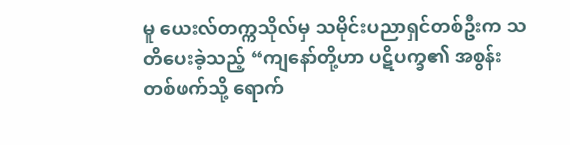မူ ယေးလ်တက္ကသိုလ်မှ သမိုင်းပညာရှင်တစ်ဦးက သတိပေးခဲ့သည့် “ကျနော်တို့ဟာ ပဋိပက္ခ၏ အစွန်း တစ်ဖက်သို့ ရောက်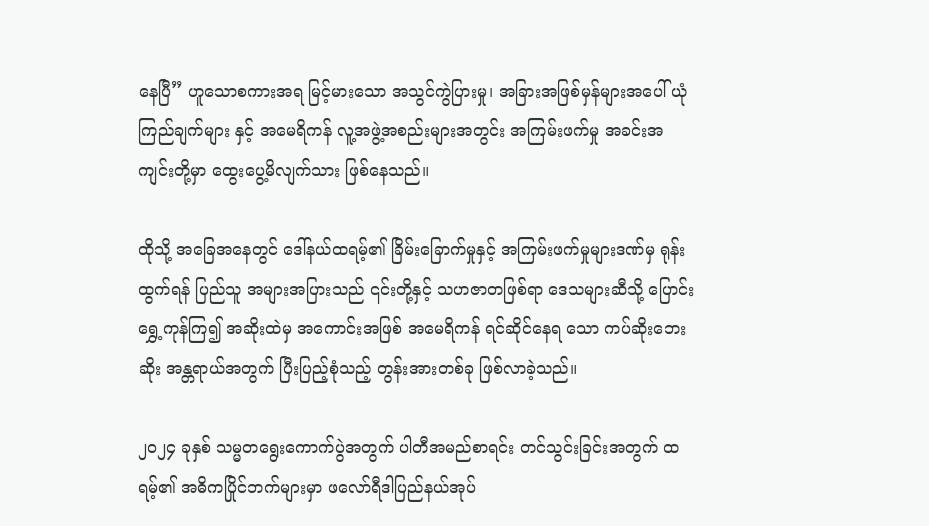နေပြီ” ဟူသောစကားအရ မြင့်မားသော အသွင်ကွဲပြားမှု၊ အခြားအဖြစ်မှန်များအပေါ် ယုံကြည်ချက်များ နှင့် အမေရိကန် လူ့အဖွဲ့အစည်းများအတွင်း အကြမ်းဖက်မှု အခင်းအကျင်းတို့မှာ ထွေးပွေ့မိလျက်သား ဖြစ်နေသည်။

ထိုသို့ အခြေအနေတွင် ဒေါ်နယ်ထရမ့်၏ ခြိမ်းခြောက်မှုနှင့် အကြမ်းဖက်မှုများဒဏ်မှ ရုန်းထွက်ရန် ပြည်သူ အများအပြားသည် ၎င်းတို့နှင့် သဟဇာတဖြစ်ရာ ဒေသများဆီသို့ ပြောင်းရွှေ့ကုန်ကြ၍ အဆိုးထဲမှ အကောင်းအဖြစ် အမေရိကန် ရင်ဆိုင်နေရ သော ကပ်ဆိုးဘေးဆိုး အန္တရာယ်အတွက် ပြီးပြည့်စုံသည့် တွန်းအားတစ်ခု ဖြစ်လာခဲ့သည်။

၂၀၂၄ ခုနှစ် သမ္မတရွေးကောက်ပွဲအတွက် ပါတီအမည်စာရင်း တင်သွင်းခြင်းအတွက် ထရမ့်၏ အဓိကပြိုင်ဘက်များမှာ ဖလော်ရီဒါပြည်နယ်အုပ်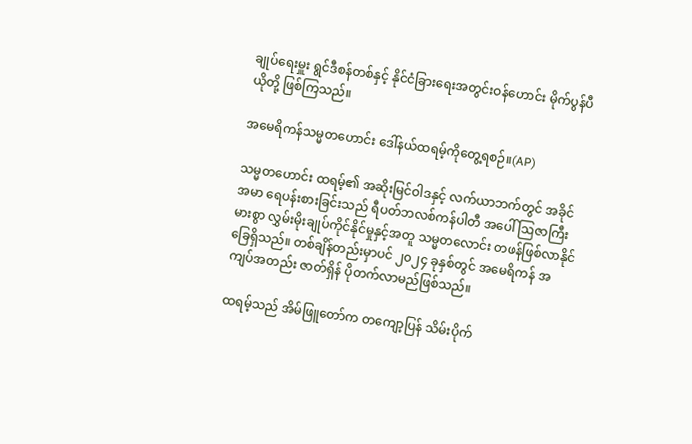ချုပ်ရေးမှူး ရွင်ဒီစန်တစ်နှင့် နိုင်ငံခြားရေးအတွင်းဝန်ဟောင်း မိုက်ပွန်ပီယိုတို့ ဖြစ်ကြသည်။

အမေရိကန်သမ္မတဟောင်း ဒေါ်နယ်ထရမ့်ကိုတွေ့ရစဉ်။(AP)

သမ္မတဟောင်း ထရမ့်၏ အဆိုးမြင်ဝါဒနှင့် လက်ယာဘက်တွင် အခိုင်အမာ ရေပန်းစားခြင်းသည် ရီပတ်ဘလစ်ကန်ပါတီ အပေါ် ဩဇာကြီးမားစွာ လွှမ်းမိုးချုပ်ကိုင်နိုင်မှုနှင့်အတူ သမ္မတလောင်း တဖန်ဖြစ်လာနိုင်ခြေရှိသည်။ တစ်ချိန်တည်းမှာပင် ၂၀၂၄ ခုနှစ်တွင် အမေရိကန် အကျပ်အတည်း ဇာတ်ရှိန် ပိုတက်လာမည်ဖြစ်သည်။

ထရမ့်သည် အိမ်ဖြူတော်က တကျော့ပြန် သိမ်းပိုက်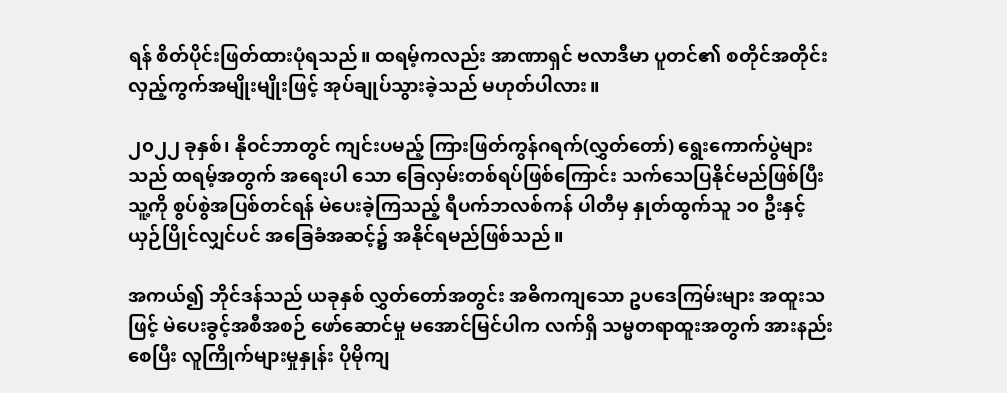ရန် စိတ်ပိုင်းဖြတ်ထားပုံရသည်။ ထရမ့်ကလည်း အာဏာရှင် ဗလာဒီမာ ပူတင်၏ စတိုင်အတိုင်း လှည့်ကွက်အမျိုးမျိုးဖြင့် အုပ်ချုပ်သွားခဲ့သည် မဟုတ်ပါလား။

၂၀၂၂ ခုနှစ်၊ နိုဝင်ဘာတွင် ကျင်းပမည့် ကြားဖြတ်ကွန်ဂရက်(လွှတ်တော်) ရွေးကောက်ပွဲများသည် ထရမ့်အတွက် အရေးပါ သော ခြေလှမ်းတစ်ရပ်ဖြစ်ကြောင်း သက်သေပြနိုင်မည်ဖြစ်ပြီး သူ့ကို စွပ်စွဲအပြစ်တင်ရန် မဲပေးခဲ့ကြသည့် ရီပက်ဘလစ်ကန် ပါတီမှ နှုတ်ထွက်သူ ၁၀ ဦးနှင့် ယှဉ်ပြိုင်လျှင်ပင် အခြေခံအဆင့်၌ အနိုင်ရမည်ဖြစ်သည်။

အကယ်၍ ဘိုင်ဒန်သည် ယခုနှစ် လွှတ်တော်အတွင်း အဓိကကျသော ဥပဒေကြမ်းများ အထူးသဖြင့် မဲပေးခွင့်အစီအစဉ် ဖော်ဆောင်မှု မအောင်မြင်ပါက လက်ရှိ သမ္မတရာထူးအတွက် အားနည်းစေပြီး လူကြိုက်များမှုနှုန်း ပိုမိုကျ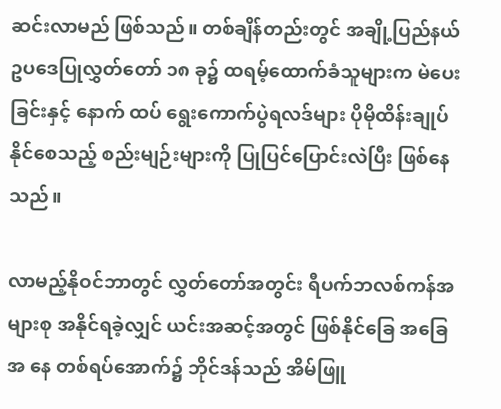ဆင်းလာမည် ဖြစ်သည်။ တစ်ချိန်တည်းတွင် အချို့ပြည်နယ်ဥပဒေပြုလွှတ်တော် ၁၈ ခု၌ ထရမ့်ထောက်ခံသူများက မဲပေးခြင်းနှင့် နောက် ထပ် ရွေးကောက်ပွဲရလဒ်များ ပိုမိုထိန်းချုပ်နိုင်စေသည့် စည်းမျဉ်းများကို ပြုပြင်ပြောင်းလဲပြီး ဖြစ်နေသည်။

လာမည့်နိုဝင်ဘာတွင် လွှတ်တော်အတွင်း ရီပက်ဘလစ်ကန်အများစု အနိုင်ရခဲ့လျှင် ယင်းအဆင့်အတွင် ဖြစ်နိုင်ခြေ အခြေအ နေ တစ်ရပ်အောက်၌ ဘိုင်ဒန်သည် အိမ်ဖြူ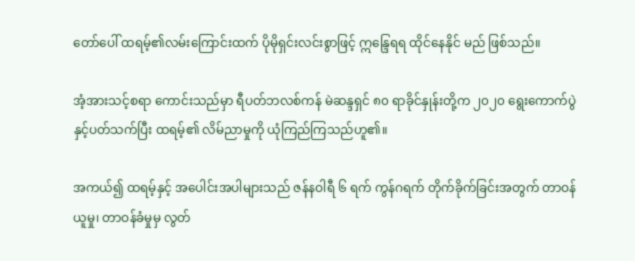တော်ပေါ် ထရမ့်၏လမ်းကြောင်းထက် ပိုမိုရှင်းလင်းစွာဖြင့် ဣန္ဒြေရရ ထိုင်နေနိုင် မည် ဖြစ်သည်။

အံ့အားသင့်စရာ ကောင်းသည်မှာ ရီပတ်ဘလစ်ကန် မဲဆန္ဒရှင် ၈၀ ရာခိုင်နှုန်းတို့က ၂၀၂၀ ရွေးကောက်ပွဲနှင့်ပတ်သက်ပြီး ထရမ့်၏ လိမ်ညာမှုကို ယုံကြည်ကြသည်ဟူ၏။

အကယ်၍ ထရမ့်နှင့် အပေါင်းအပါများသည် ဇန်နဝါရီ ၆ ရက် ကွန်ဂရက် တိုက်ခိုက်ခြင်းအတွက် တာဝန်ယူမှု၊ တာဝန်ခံမှုမှ လွတ်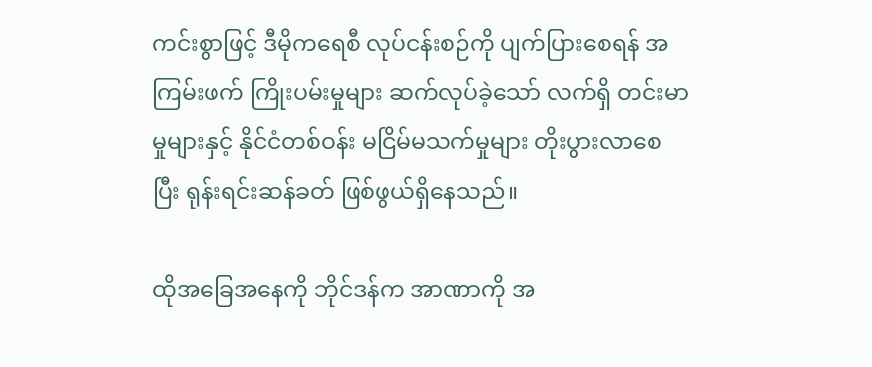ကင်းစွာဖြင့် ဒီမိုကရေစီ လုပ်ငန်းစဉ်ကို ပျက်ပြားစေရန် အကြမ်းဖက် ကြိုးပမ်းမှုများ ဆက်လုပ်ခဲ့သော် လက်ရှိ တင်းမာ မှုများနှင့် နိုင်ငံတစ်ဝန်း မငြိမ်မသက်မှုများ တိုးပွားလာစေပြီး ရုန်းရင်းဆန်ခတ် ဖြစ်ဖွယ်ရှိနေသည်။

ထိုအခြေအနေကို ဘိုင်ဒန်က အာဏာကို အ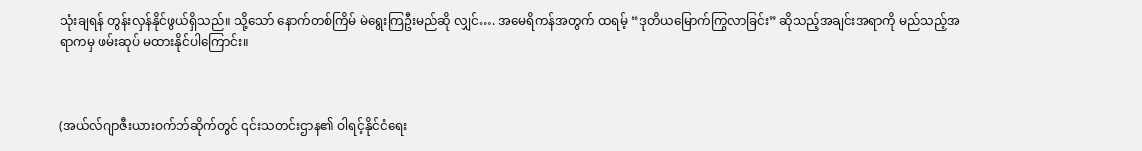သုံးချရန် တွန်းလှန်နိုင်ဖွယ်ရှိသည်။ သို့သော် နောက်တစ်ကြိမ် မဲရွေးကြဦးမည်ဆို လျှင်…. အမေရိကန်အတွက် ထရမ့် “ဒုတိယမြောက်ကြွလာခြင်း” ဆိုသည့်အချင်းအရာကို မည်သည့်အရာကမှ ဖမ်းဆုပ် မထားနိုင်ပါကြောင်း။



(အယ်လ်ဂျာဇီးယားဝက်ဘ်ဆိုက်တွင် ၎င်းသတင်းဌာန၏ ဝါရင့်နိုင်ငံရေး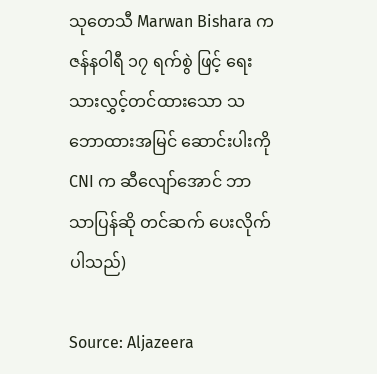သုတေသီ Marwan Bishara က ဇန်နဝါရီ ၁၇ ရက်စွဲ ဖြင့် ရေးသားလွှင့်တင်ထားသော သဘောထားအမြင် ဆောင်းပါးကို CNI က ဆီလျော်အောင် ဘာသာပြန်ဆို တင်ဆက် ပေးလိုက်ပါသည်)

Source: Aljazeera